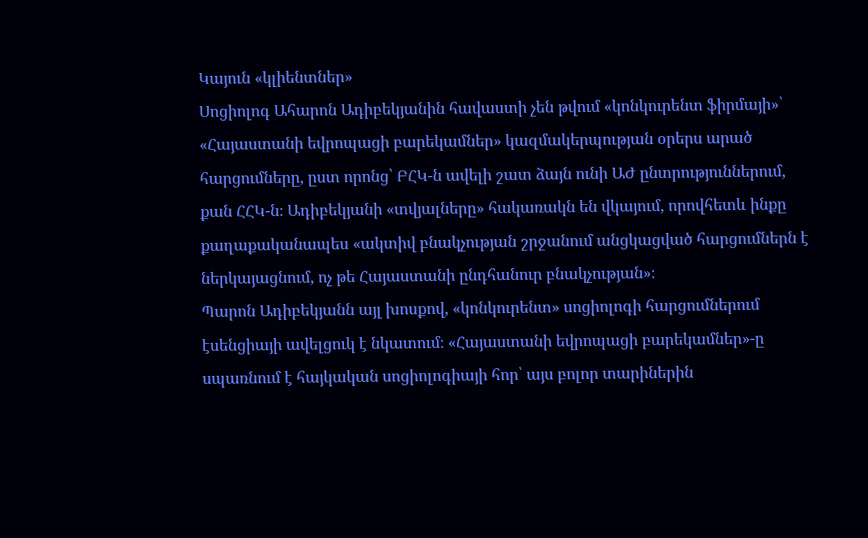Կայուն «կլիենտներ»
Սոցիոլոգ Ահարոն Ադիբեկյանին հավաստի չեն թվում «կոնկուրենտ ֆիրմայի»՝ «Հայաստանի եվրոպացի բարեկամներ» կազմակերպության օրերս արած հարցումները, ըստ որոնց՝ ԲՀԿ-ն ավելի շատ ձայն ունի ԱԺ ընտրություններում, քան ՀՀԿ-ն։ Ադիբեկյանի «տվյալները» հակառակն են վկայում, որովհետև ինքը քաղաքականապես «ակտիվ բնակչության շրջանում անցկացված հարցումներն է ներկայացնում, ոչ թե Հայաստանի ընդհանուր բնակչության»։
Պարոն Ադիբեկյանն այլ խոսքով, «կոնկուրենտ» սոցիոլոգի հարցումներում էսենցիայի ավելցուկ է նկատում։ «Հայաստանի եվրոպացի բարեկամներ»-ը սպառնում է հայկական սոցիոլոգիայի հոր՝ այս բոլոր տարիներին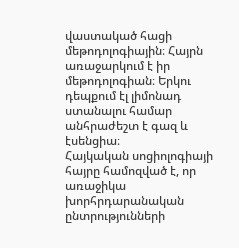վաստակած հացի մեթոդոլոգիային։ Հայրն առաջարկում է իր մեթոդոլոգիան։ Երկու դեպքում էլ լիմոնադ ստանալու համար անհրաժեշտ է գազ և էսենցիա։
Հայկական սոցիոլոգիայի հայրը համոզված է, որ առաջիկա խորհրդարանական ընտրությունների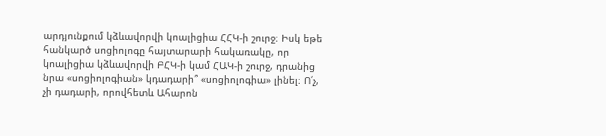արդյունքում կձևավորվի կոալիցիա ՀՀԿ-ի շուրջ։ Իսկ եթե հանկարծ սոցիոլոգը հայտարարի հակառակը, որ կոալիցիա կձևավորվի ԲՀԿ-ի կամ ՀԱԿ-ի շուրջ, դրանից նրա «սոցիոլոգիան» կդադարի՞ «սոցիոլոգիա» լինել։ Ո՛չ, չի դադարի, որովհետև Ահարոն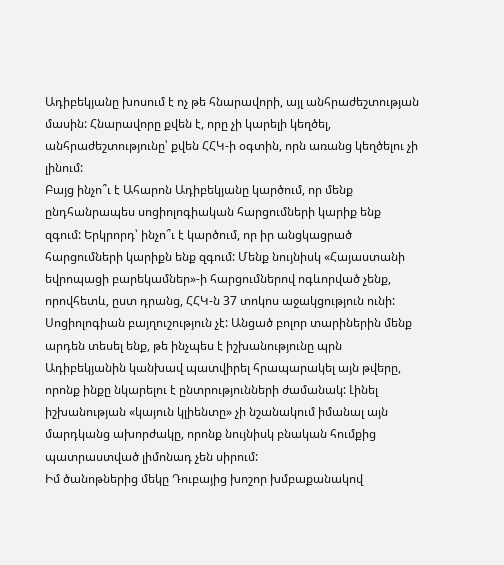Ադիբեկյանը խոսում է ոչ թե հնարավորի, այլ անհրաժեշտության մասին: Հնարավորը քվեն է, որը չի կարելի կեղծել, անհրաժեշտությունը՝ քվեն ՀՀԿ-ի օգտին, որն առանց կեղծելու չի լինում:
Բայց ինչո՞ւ է Ահարոն Ադիբեկյանը կարծում, որ մենք ընդհանրապես սոցիոլոգիական հարցումների կարիք ենք զգում: Երկրորդ՝ ինչո՞ւ է կարծում, որ իր անցկացրած հարցումների կարիքն ենք զգում: Մենք նույնիսկ «Հայաստանի եվրոպացի բարեկամներ»-ի հարցումներով ոգևորված չենք, որովհետև, ըստ դրանց, ՀՀԿ-ն 37 տոկոս աջակցություն ունի:
Սոցիոլոգիան բայղուշություն չէ: Անցած բոլոր տարիներին մենք արդեն տեսել ենք, թե ինչպես է իշխանությունը պրն Ադիբեկյանին կանխավ պատվիրել հրապարակել այն թվերը, որոնք ինքը նկարելու է ընտրությունների ժամանակ: Լինել իշխանության «կայուն կլիենտը» չի նշանակում իմանալ այն մարդկանց ախորժակը, որոնք նույնիսկ բնական հումքից պատրաստված լիմոնադ չեն սիրում:
Իմ ծանոթներից մեկը Դուբայից խոշոր խմբաքանակով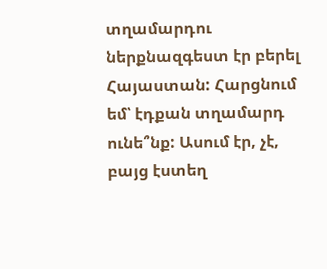տղամարդու ներքնազգեստ էր բերել Հայաստան: Հարցնում եմ՝ էդքան տղամարդ ունե՞նք: Ասում էր, չէ, բայց էստեղ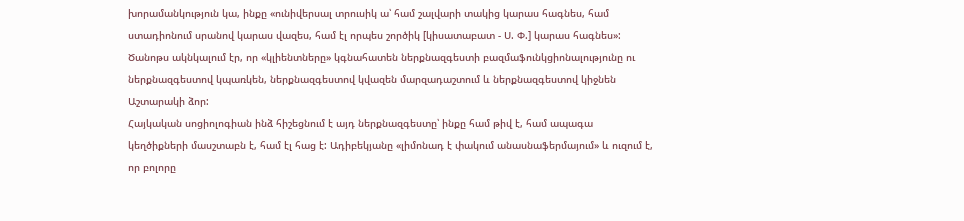խորամանկություն կա, ինքը «ունիվերսալ տրուսիկ ա՝ համ շալվարի տակից կարաս հագնես, համ ստադիոնում սրանով կարաս վազես, համ էլ որպես շործիկ [կիսատաբատ - Ս. Փ.] կարաս հագնես»: Ծանոթս ակնկալում էր, որ «կլիենտները» կգնահատեն ներքնազգեստի բազմաֆունկցիոնալությունը ու ներքնազգեստով կպառկեն, ներքնազգեստով կվազեն մարզադաշտում և ներքնազգեստով կիջնեն Աշտարակի ձոր:
Հայկական սոցիոլոգիան ինձ հիշեցնում է այդ ներքնազգեստը՝ ինքը համ թիվ է, համ ապագա կեղծիքների մասշտաբն է, համ էլ հաց է: Ադիբեկյանը «լիմոնադ է փակում անասնաֆերմայում» և ուզում է, որ բոլորը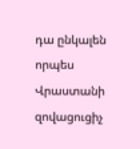դա ընկալեն որպես Վրաստանի զովացուցիչ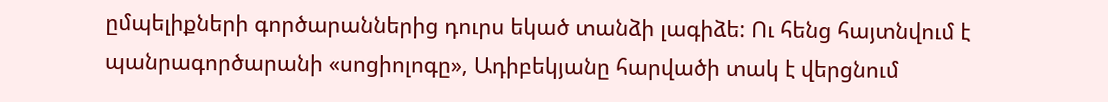ըմպելիքների գործարաններից դուրս եկած տանձի լագիձե: Ու հենց հայտնվում է պանրագործարանի «սոցիոլոգը», Ադիբեկյանը հարվածի տակ է վերցնում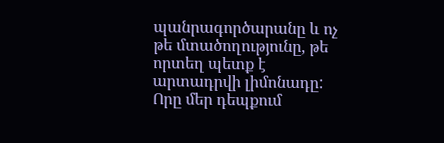պանրագործարանը և ոչ թե մտածողությունը, թե որտեղ պետք է արտադրվի լիմոնադը: Որը մեր դեպքում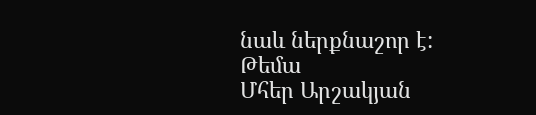նաև ներքնաշոր է:
Թեմա
Մհեր Արշակյան